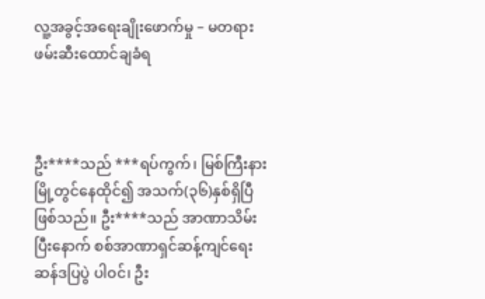လူ့အခွင့်အရေးချိုးဖောက်မှု – မတရားဖမ်းဆီးထောင်ချခံရ



ဦး****သည် ***ရပ်ကွက်၊ မြစ်ကြီးနားမြို့တွင်နေထိုင်၍ အသက်(၃၆)နှစ်ရှိပြီဖြစ်သည်။ ဦး****သည် အာဏာသိမ်းပြီးနောက် စစ်အာဏာရှင်ဆန့်ကျင်ရေးဆန်ဒပြပွဲ ပါဝင်၊ ဦး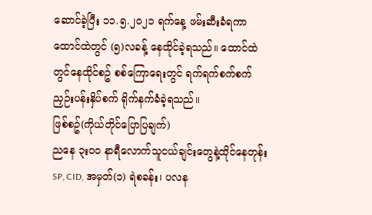ဆောင်ခဲ့ပြီး ၁၁.၅.၂၀၂၁ ရက်နေ့ ဖမ်းဆီးခံရကာ ထောင်ထဲတွင် (၅)လခန့် နေထိုင်ခဲ့ရသည်။ ထောင်ထဲတွင်နေထိုင်စဥ် စစ်ကြောရေးတွင် ရက်ရက်စက်စက်ညှဉ်းပန်းနှိပ်စက် ရိုက်နက်ခံခဲ့ရသည်။
ဖြစ်စဥ်(ကိုယ်တိုင်ပြောပြချက်)
ညနေ ၃း၀၀ နာရီလောက်သူငယ်ချင်းတွေနဲ့ထိုင်နေတုန်း SP, CID, အမှတ်(၁) ရဲစခန်း၊ ပလန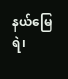နယ်မြေရဲ၊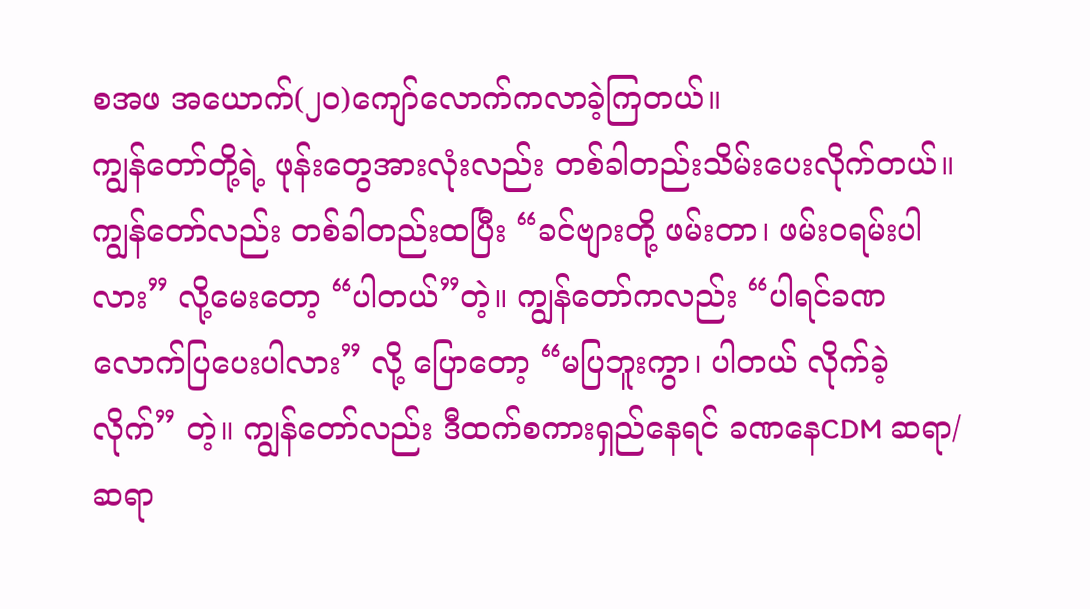စအဖ အယောက်(၂၀)ကျော်လောက်ကလာခဲ့ကြတယ်။
ကျွန်တော်တို့ရဲ့ ဖုန်းတွေအားလုံးလည်း တစ်ခါတည်းသိမ်းပေးလိုက်တယ်။
ကျွန်တော်လည်း တစ်ခါတည်းထပြီး “ခင်ဗျားတို့ ဖမ်းတာ၊ ဖမ်းဝရမ်းပါလား” လို့မေးတော့ “ပါတယ်”တဲ့။ ကျွန်တော်ကလည်း “ပါရင်ခဏလောက်ပြပေးပါလား” လို့ ပြောတော့ “မပြဘူးကွာ၊ ပါတယ် လိုက်ခဲ့လိုက်” တဲ့။ ကျွန်တော်လည်း ဒီထက်စကားရှည်နေရင် ခဏနေCDM ဆရာ/ဆရာ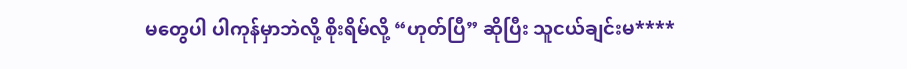မတွေပါ ပါကုန်မှာဘဲလို့ စိုးရိမ်လို့ “ဟုတ်ပြီ” ဆိုပြီး သူငယ်ချင်းမ****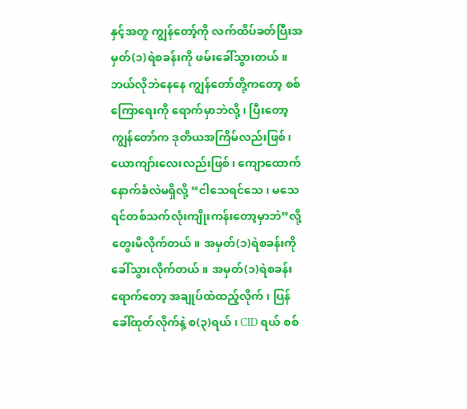နှင့်အတူ ကျွန်တော့်ကို လက်ထိပ်ခတ်ပြီးအမှတ်(၁)ရဲစခန်းကို ဖမ်းခေါ်သွားတယ်။
ဘယ်လိုဘဲနေနေ ကျွန်တော်တို့ကတော့ စစ်ကြောရေးကို ရောက်မှာဘဲလို့၊ ပြီးတော့ ကျွန်တော်က ဒုတိယအကြိမ်လည်းဖြစ်၊ ယောကျာ်းလေးလည်းဖြစ်၊ ကျောထောက်နောက်ခံလဲမရှိလို့ “ငါသေရင်သေ၊ မသေရင်တစ်သက်လုံးကျိုးကန်းတော့မှာဘဲ”လို့ တွေးမိလိုက်တယ်။ အမှတ်(၁)ရဲစခန်းကို ခေါ်သွားလိုက်တယ်။ အမှတ်(၁)ရဲစခန်းရောက်တော့ အချုပ်ထဲထည့်လိုက်၊ ပြန်ခေါ်ထုတ်လိုက်နဲ့ စ(၃)ရယ်၊ CID ရယ် စစ်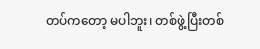တပ်ကတော့ မပါဘူး၊ တစ်ဖွဲ့ပြီးတစ်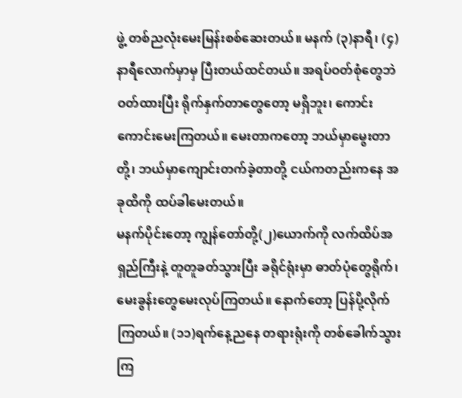ဖွဲ့ တစ်ညလုံးမေးမြန်းစစ်ဆေးတယ်။ မနက် (၃)နာရီ၊ (၄)နာရီလောက်မှာမှ ပြီးတယ်ထင်တယ်။ အရပ်ဝတ်စုံတွေဘဲဝတ်ထားပြီး ရိုက်နှက်တာတွေတော့ မရှိဘူး၊ ကောင်းကောင်းမေးကြတယ်။ မေးတာကတော့ ဘယ်မှာမွေးတာတို့၊ ဘယ်မှာကျောင်းတက်ခဲ့တာတို့ ငယ်ကတည်းကနေ အခုထိကို ထပ်ခါမေးတယ်။
မနက်ပိုင်းတော့ ကျွန်တော်တို့(၂)ယောက်ကို လက်ထိပ်အရှည်ကြီးနဲ့ တူတူခတ်သွားပြီး ခရိုင်ရုံးမှာ ဓာတ်ပုံတွေရိုက်၊ မေးခွန်းတွေမေးလုပ်ကြတယ်။ နောက်တော့ ပြန်ပို့လိုက်ကြတယ်။ (၁၁)ရက်နေ့ညနေ တရားရုံးကို တစ်ခေါက်သွားကြ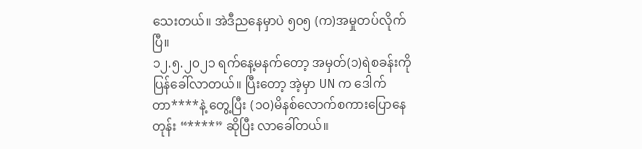သေးတယ်။ အဲဒီညနေမှာပဲ ၅၀၅ (က)အမှုတပ်လိုက်ပြီ။
၁၂.၅.၂၀၂၁ ရက်နေ့မနက်တော့ အမှတ်(၁)ရဲစခန်းကိုပြန်ခေါ်လာတယ်။ ပြီးတော့ အဲ့မှာ UN က ဒေါက်တာ****နဲ့ တွေ့ပြီး (၁၀)မိနစ်လောက်စကားပြောနေတုန်း “****” ဆိုပြီး လာခေါ်တယ်။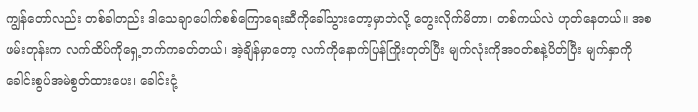ကျွန်တော်လည်း တစ်ခါတည်း ဒါသေချာပေါက်စစ်ကြောရေးဆီကိုခေါ်သွားတော့မှာဘဲလို့ တွေးလိုက်မိတာ၊ တစ်ကယ်လဲ ဟုတ်နေတယ်။ အစဖမ်းတုန်းက လက်ထိပ်ကိုရှေ့ဘက်ကခတ်တယ်၊ အဲ့ချိန်မှာတော့ လက်ကိုနောက်ပြန်ကြိုးတုတ်ပြီး မျက်လုံးကိုအဝတ်စနဲ့ပိတ်ပြီး မျက်နှာကို ခေါင်းစွပ်အမဲစွတ်ထားပေး၊ ခေါင်းငုံ့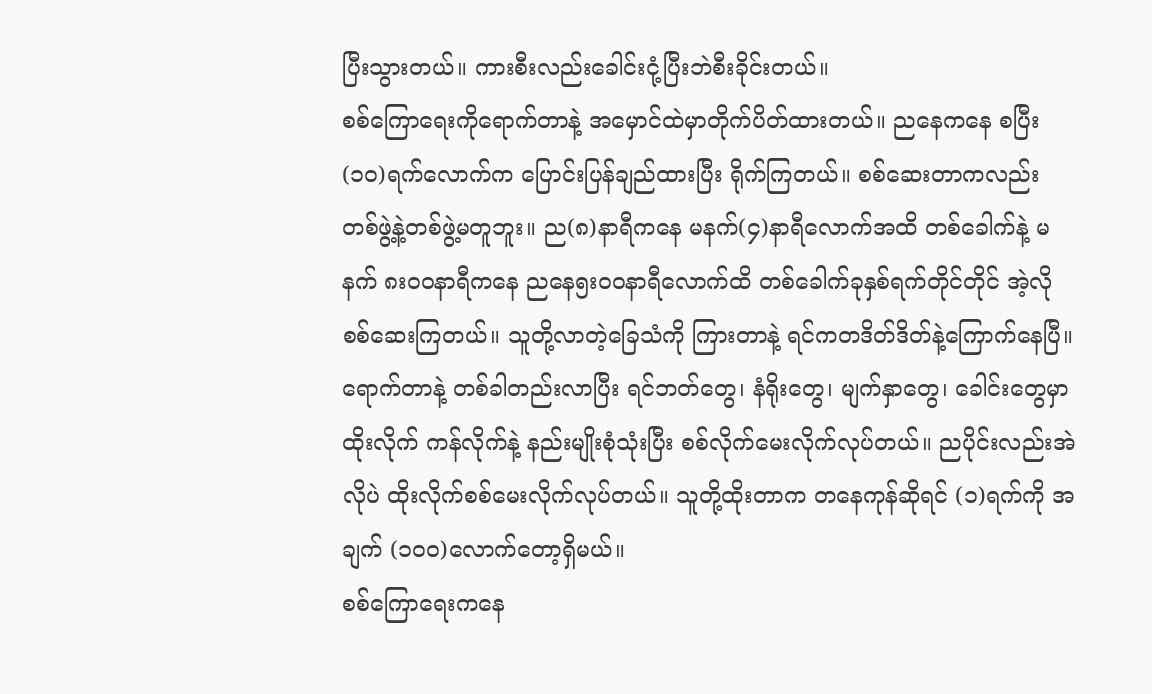ပြီးသွားတယ်။ ကားစီးလည်းခေါင်းငုံ့ပြီးဘဲစီးခိုင်းတယ်။
စစ်ကြောရေးကိုရောက်တာနဲ့ အမှောင်ထဲမှာတိုက်ပိတ်ထားတယ်။ ညနေကနေ စပြီး (၁၀)ရက်လောက်က ပြောင်းပြန်ချည်ထားပြီး ရိုက်ကြတယ်။ စစ်ဆေးတာကလည်း တစ်ဖွဲ့နဲ့တစ်ဖွဲ့မတူဘူး။ ည(၈)နာရီကနေ မနက်(၄)နာရီလောက်အထိ တစ်ခေါက်နဲ့ မနက် ၈း၀၀နာရီကနေ ညနေ၅း၀၀နာရီလောက်ထိ တစ်ခေါက်ခုနှစ်ရက်တိုင်တိုင် အဲ့လိုစစ်ဆေးကြတယ်။ သူတို့လာတဲ့ခြေသံကို ကြားတာနဲ့ ရင်ကတဒိတ်ဒိတ်နဲ့ကြောက်နေပြီ။ ရောက်တာနဲ့ တစ်ခါတည်းလာပြီး ရင်ဘတ်တွေ၊ နံရိုးတွေ၊ မျက်နှာတွေ၊ ခေါင်းတွေမှာ ထိုးလိုက် ကန်လိုက်နဲ့ နည်းမျိုးစုံသုံးပြီး စစ်လိုက်မေးလိုက်လုပ်တယ်။ ညပိုင်းလည်းအဲလိုပဲ ထိုးလိုက်စစ်မေးလိုက်လုပ်တယ်။ သူတို့ထိုးတာက တနေကုန်ဆိုရင် (၁)ရက်ကို အချက် (၁၀၀)လောက်တော့ရှိမယ်။
စစ်ကြောရေးကနေ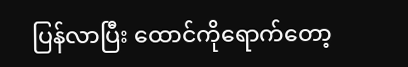ပြန်လာပြီး ထောင်ကိုရောက်တော့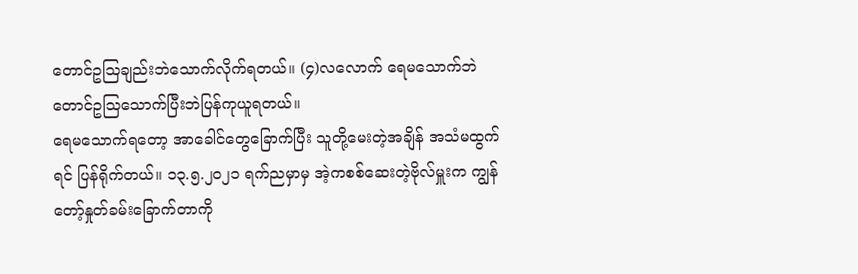တောင်ဥသြချည်းဘဲသောက်လိုက်ရတယ်။ (၄)လလောက် ရေမသောက်ဘဲ တောင်ဥသြသောက်ပြီးဘဲပြန်ကုယူရတယ်။
ရေမသောက်ရတော့ အာခေါင်တွေခြောက်ပြီး သူတို့မေးတဲ့အချိန် အသံမထွက်ရင် ပြန်ရိုက်တယ်။ ၁၃.၅.၂၀၂၁ ရက်ညမှာမှ အဲ့ကစစ်ဆေးတဲ့ဗိုလ်မှူးက ကျွန်တော့်နှုတ်ခမ်းခြောက်တာကို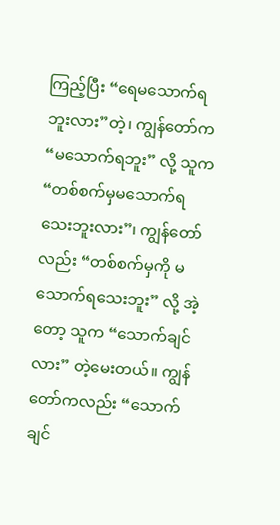ကြည့်ပြီး “ရေမသောက်ရဘူးလား”တဲ့၊ ကျွန်တော်က “မသောက်ရဘူး” လို့ သူက “တစ်စက်မှမသောက်ရသေးဘူးလား”၊ ကျွန်တော်လည်း “တစ်စက်မှကို မသောက်ရသေးဘူး” လို့ အဲ့တော့ သူက “သောက်ချင်လား” တဲ့မေးတယ်။ ကျွန်တော်ကလည်း “သောက်ချင်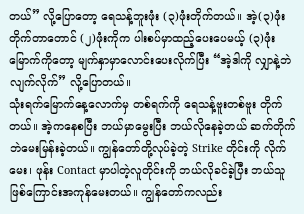တယ်” လို့ပြောတော့ ရေသန့်ဘူးဖုံး (၃)ဖုံးတိုက်တယ်။ အဲ့(၃)ဖုံးတိုက်တာတောင် (၂)ဖုံးကိုက ပါးစပ်မှာထည့်ပေးပေမယ့် (၃)ဖုံးမြောက်ကိုတော့ မျက်နှာမှာလောင်းပေးလိုက်ပြီး “အဲ့ဒါကို လျှာနဲ့ဘဲလျက်လိုက်” လို့ပြောတယ်။
သုံးရက်မြောက်နေ့လောက်မှ တစ်ရက်ကို ရေသန့်ဗူးတစ်ဗူး တိုက်တယ်။ အဲ့ကနေစပြီး ဘယ်မှာမွေးပြီး ဘယ်လိုနေခဲ့တယ် ဆက်တိုက်ဘဲမေးမြန်းခဲ့တယ်။ ကျွန်တော်တို့လုပ်ခဲ့တဲ့ Strike တိုင်းကို လိုက်မေး၊ ဖုန်း Contact မှာပါတဲ့လူတိုင်းကို ဘယ်လိုခင်ခဲ့ပြီး ဘယ်သူဖြစ်ကြောင်းအကုန်မေးတယ်။ ကျွန်တော်ကလည်း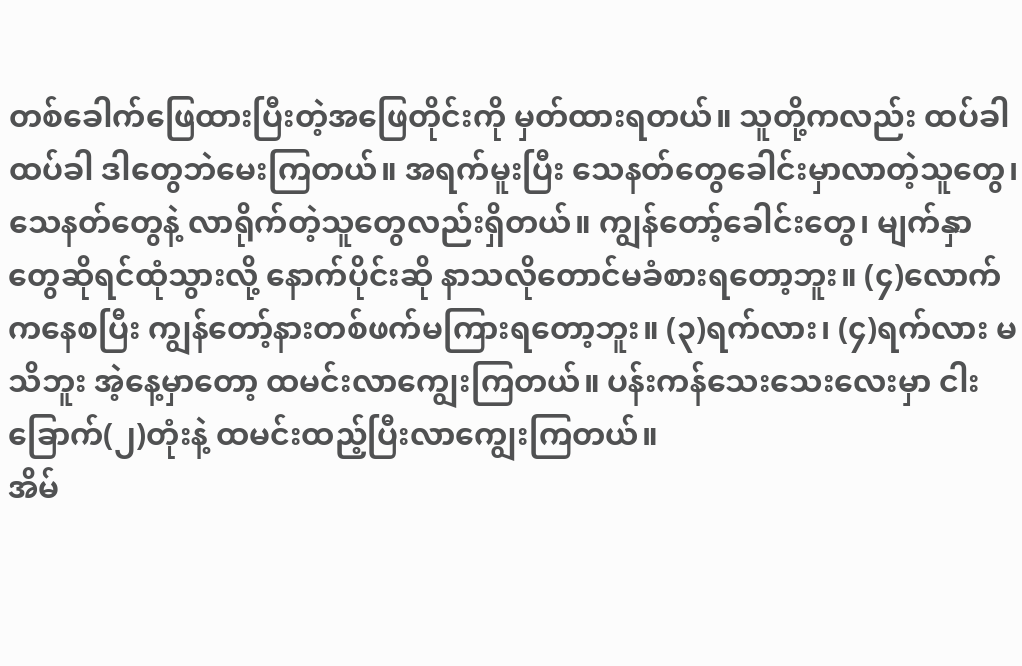တစ်ခေါက်ဖြေထားပြီးတဲ့အဖြေတိုင်းကို မှတ်ထားရတယ်။ သူတို့ကလည်း ထပ်ခါထပ်ခါ ဒါတွေဘဲမေးကြတယ်။ အရက်မူးပြီး သေနတ်တွေခေါင်းမှာလာတဲ့သူတွေ၊ သေနတ်တွေနဲ့ လာရိုက်တဲ့သူတွေလည်းရှိတယ်။ ကျွန်တော့်ခေါင်းတွေ၊ မျက်နှာတွေဆိုရင်ထုံသွားလို့ နောက်ပိုင်းဆို နာသလိုတောင်မခံစားရတော့ဘူး။ (၄)လောက်ကနေစပြီး ကျွန်တော့်နားတစ်ဖက်မကြားရတော့ဘူး။ (၃)ရက်လား၊ (၄)ရက်လား မသိဘူး အဲ့နေ့မှာတော့ ထမင်းလာကျွေးကြတယ်။ ပန်းကန်သေးသေးလေးမှာ ငါးခြောက်(၂)တုံးနဲ့ ထမင်းထည့်ပြီးလာကျွေးကြတယ်။
အိမ်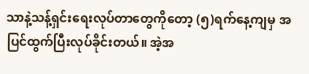သာနဲ့သန့်ရှင်းရေးလုပ်တာတွေကိုတော့ (၅)ရက်နေ့ကျမှ အပြင်ထွက်ပြီးလုပ်ခိုင်းတယ်။ အဲ့အ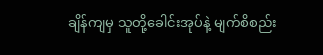ချိန်ကျမှ သူတို့ခေါင်းအုပ်နဲ့ မျက်စိစည်း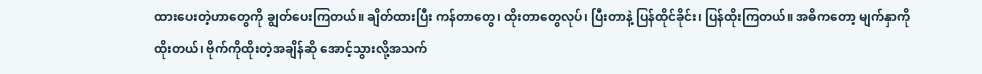ထားပေးတဲ့ဟာတွေကို ချွတ်ပေးကြတယ်။ ချိတ်ထားပြီး ကန်တာတွေ၊ ထိုးတာတွေလုပ်၊ ပြီးတာနဲ့ ပြန်ထိုင်ခိုင်း၊ ပြန်ထိုးကြတယ်။ အဓိကတော့ မျက်နှာကိုထိုးတယ်၊ ဗိုက်ကိုထိုးတဲ့အချိန်ဆို အောင့်သွားလို့အသက်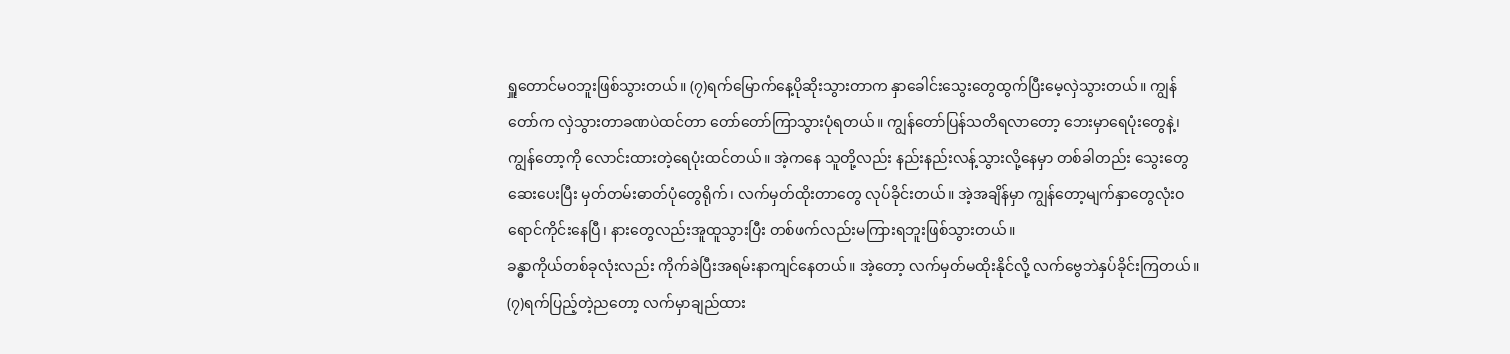ရှူတောင်မဝဘူးဖြစ်သွားတယ်။ (၇)ရက်မြောက်နေ့ပိုဆိုးသွားတာက နှာခေါင်းသွေးတွေထွက်ပြီးမေ့လှဲသွားတယ်။ ကျွန်တော်က လှဲသွားတာခဏပဲထင်တာ တော်တော်ကြာသွားပုံရတယ်။ ကျွန်တော်ပြန်သတိရလာတော့ ဘေးမှာရေပုံးတွေနဲ့၊ ကျွန်တော့ကို လောင်းထားတဲ့ရေပုံးထင်တယ်။ အဲ့ကနေ သူတို့လည်း နည်းနည်းလန့်သွားလို့နေမှာ တစ်ခါတည်း သွေးတွေဆေးပေးပြီး မှတ်တမ်းဓာတ်ပုံတွေရိုက်၊ လက်မှတ်ထိုးတာတွေ လုပ်ခိုင်းတယ်။ အဲ့အချိန်မှာ ကျွန်တော့မျက်နှာတွေလုံးဝရောင်ကိုင်းနေပြီ၊ နားတွေလည်းအူထူသွားပြီး တစ်ဖက်လည်းမကြားရဘူးဖြစ်သွားတယ်။
ခန္ဓာကိုယ်တစ်ခုလုံးလည်း ကိုက်ခဲပြီးအရမ်းနာကျင်နေတယ်။ အဲ့တော့ လက်မှတ်မထိုးနိုင်လို့ လက်ဗွေဘဲနှပ်ခိုင်းကြတယ်။ (၇)ရက်ပြည့်တဲ့ညတော့ လက်မှာချည်ထား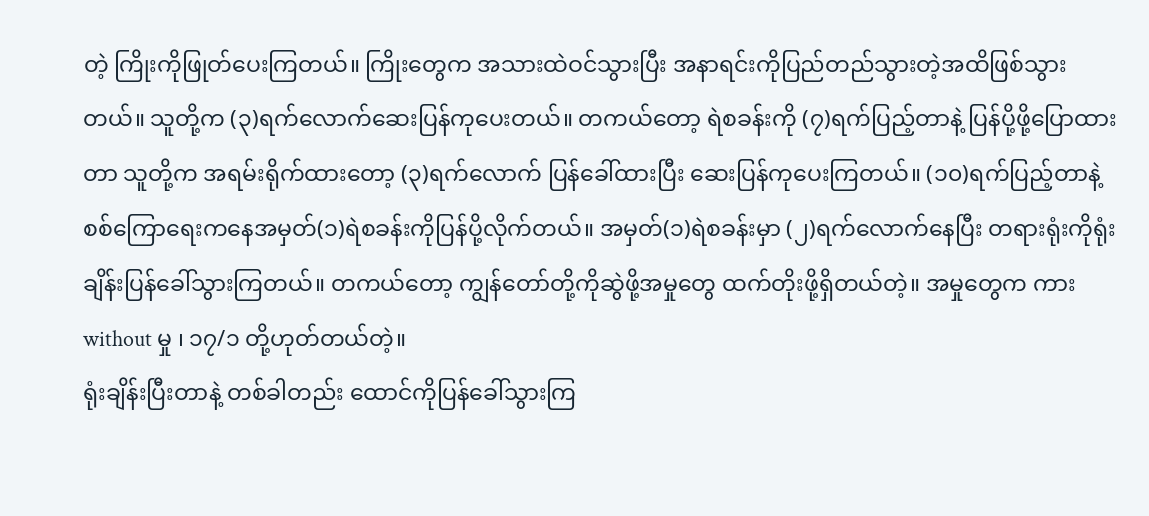တဲ့ ကြိုးကိုဖြုတ်ပေးကြတယ်။ ကြိုးတွေက အသားထဲဝင်သွားပြီး အနာရင်းကိုပြည်တည်သွားတဲ့အထိဖြစ်သွားတယ်။ သူတို့က (၃)ရက်လောက်ဆေးပြန်ကုပေးတယ်။ တကယ်တော့ ရဲစခန်းကို (၇)ရက်ပြည့်တာနဲ့ ပြန်ပို့ဖို့ပြောထားတာ သူတို့က အရမ်းရိုက်ထားတော့ (၃)ရက်လောက် ပြန်ခေါ်ထားပြီး ဆေးပြန်ကုပေးကြတယ်။ (၁၀)ရက်ပြည့်တာနဲ့ စစ်ကြောရေးကနေအမှတ်(၁)ရဲစခန်းကိုပြန်ပို့လိုက်တယ်။ အမှတ်(၁)ရဲစခန်းမှာ (၂)ရက်လောက်နေပြီး တရားရုံးကိုရုံးချိန်းပြန်ခေါ်သွားကြတယ်။ တကယ်တော့ ကျွန်တော်တို့ကိုဆွဲဖို့အမှုတွေ ထက်တိုးဖို့ရှိတယ်တဲ့။ အမှုတွေက ကား without မှု ၊ ၁၇/၁ တို့ဟုတ်တယ်တဲ့။
ရုံးချိန်းပြီးတာနဲ့ တစ်ခါတည်း ထောင်ကိုပြန်ခေါ်သွားကြ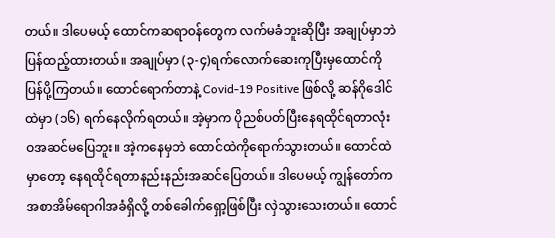တယ်။ ဒါပေမယ့် ထောင်ကဆရာဝန်တွေက လက်မခံဘူးဆိုပြီး အချုပ်မှာဘဲပြန်ထည့်ထားတယ်။ အချုပ်မှာ (၃-၄)ရက်လောက်ဆေးကုပြီးမှထောင်ကိုပြန်ပို့ကြတယ်။ ထောင်ရောက်တာနဲ့ Covid-19 Positive ဖြစ်လို့ ဆန်ဂိုဒေါင်ထဲမှာ (၁၆) ရက်နေလိုက်ရတယ်။ အဲ့မှာက ပိုညစ်ပတ်ပြီးနေရထိုင်ရတာလုံးဝအဆင်မပြေဘူး။ အဲ့ကနေမှဘဲ ထောင်ထဲကိုရောက်သွားတယ်။ ထောင်ထဲမှာတော့ နေရထိုင်ရတာနည်းနည်းအဆင်ပြေတယ်။ ဒါပေမယ့် ကျွန်တော်ကအစာအိမ်ရောဂါအခံရှိလို့ တစ်ခေါက်ရှော့ဖြစ်ပြီး လှဲသွားသေးတယ်။ ထောင်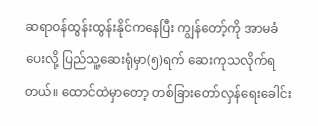ဆရာဝန်ထွန်းထွန်းနိုင်ကနေပြီး ကျွန်တော့်ကို အာမခံပေးလို့ ပြည်သူ့ဆေးရုံမှာ(၅)ရက် ဆေးကုသလိုက်ရတယ်။ ထောင်ထဲမှာတော့ တစ်ခြားတော်လှန်ရေးခေါင်း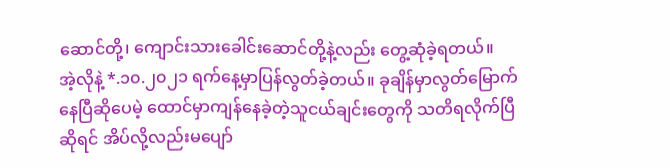ဆောင်တို့၊ ကျောင်းသားခေါင်းဆောင်တို့နဲ့လည်း တွေ့ဆုံခဲ့ရတယ်။
အဲ့လိုနဲ့ *.၁၀.၂၀၂၁ ရက်နေ့မှာပြန်လွတ်ခဲ့တယ်။ ခုချိန်မှာလွတ်မြောက်နေပြီဆိုပေမဲ့ ထောင်မှာကျန်နေခဲ့တဲ့သူငယ်ချင်းတွေကို သတိရလိုက်ပြီဆိုရင် အိပ်လို့လည်းမပျော်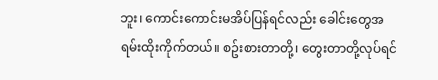ဘူး၊ ကောင်းကောင်းမအိပ်ပြန်ရင်လည်း ခေါင်းတွေအရမ်းထိုးကိုက်တယ်။ စဥ်းစားတာတို့၊ တွေးတာတို့လုပ်ရင်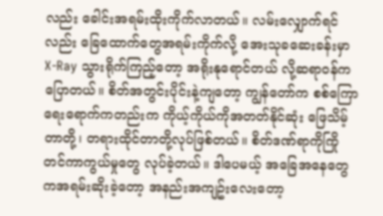လည်း ခေါင်းအရမ်းထိုးကိုက်လာတယ်။ လမ်းလျှောက်ရင်လည်း ခြေထောက်တွေအရမ်းကိုက်လို့ အေးသုခဆေးခန်းမှာ X-Ray သွားရိုက်ကြည့်တော့ အရိုးနုရောင်တယ် လို့ဆရာ၀န်ကပြောတယ်။ စိတ်အတွင်းပိုင်းနဲ့ကျတော့ ကျွန်တော်က စစ်ကြောရေးရောက်ကတည်းက ကိုယ့်ကိုယ်ကိုအတတ်နိုင်ဆုံး ဖြေသိမ့်တာတို့၊ တရားထိုင်တာတို့လုပ်ဖြစ်တယ်။ စိတ်ဒဏ်ရာကိုကြိုတင်ကာကွယ်မှုတွေ လုပ်ခဲ့တယ်။ ဒါပေမယ့် အခြေအနေတွေကအရမ်းဆိုးခဲ့တော့ အနည်းအကျဥ်းလေးတော့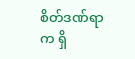စိတ်ဒဏ်ရာက ရှိ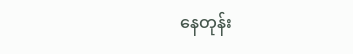နေတုန်း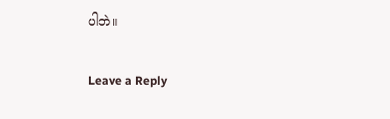ပါဘဲ။

Leave a Reply